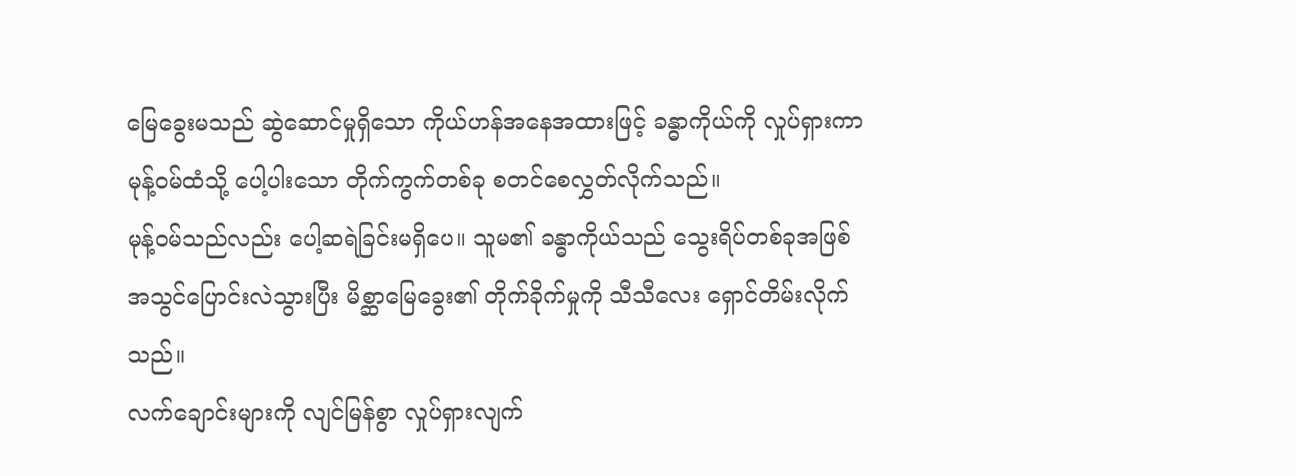မြေခွေးမသည် ဆွဲဆောင်မှုရှိသော ကိုယ်ဟန်အနေအထားဖြင့် ခန္ဓာကိုယ်ကို လှုပ်ရှားကာ မုန့်ဝမ်ထံသို့ ပေါ့ပါးသော တိုက်ကွက်တစ်ခု စတင်စေလွှတ်လိုက်သည်။
မုန့်ဝမ်သည်လည်း ပေါ့ဆရဲခြင်းမရှိပေ။ သူမ၏ ခန္ဓာကိုယ်သည် သွေးရိပ်တစ်ခုအဖြစ် အသွင်ပြောင်းလဲသွားပြီး မိစ္ဆာမြေခွေး၏ တိုက်ခိုက်မှုကို သီသီလေး ရှောင်တိမ်းလိုက်သည်။
လက်ချောင်းများကို လျင်မြန်စွာ လှုပ်ရှားလျက်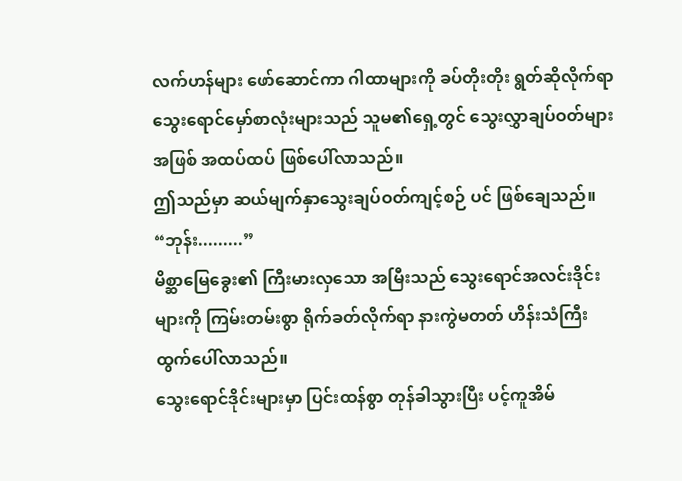လက်ဟန်များ ဖော်ဆောင်ကာ ဂါထာများကို ခပ်တိုးတိုး ရွတ်ဆိုလိုက်ရာ သွေးရောင်မှော်စာလုံးများသည် သူမ၏ရှေ့တွင် သွေးလွှာချပ်ဝတ်များအဖြစ် အထပ်ထပ် ဖြစ်ပေါ်လာသည်။
ဤသည်မှာ ဆယ်မျက်နှာသွေးချပ်ဝတ်ကျင့်စဉ် ပင် ဖြစ်ချေသည်။
“ဘုန်း.........”
မိစ္ဆာမြေခွေး၏ ကြီးမားလှသော အမြီးသည် သွေးရောင်အလင်းဒိုင်းများကို ကြမ်းတမ်းစွာ ရိုက်ခတ်လိုက်ရာ နားကွဲမတတ် ဟိန်းသံကြီး ထွက်ပေါ်လာသည်။
သွေးရောင်ဒိုင်းများမှာ ပြင်းထန်စွာ တုန်ခါသွားပြီး ပင့်ကူအိမ်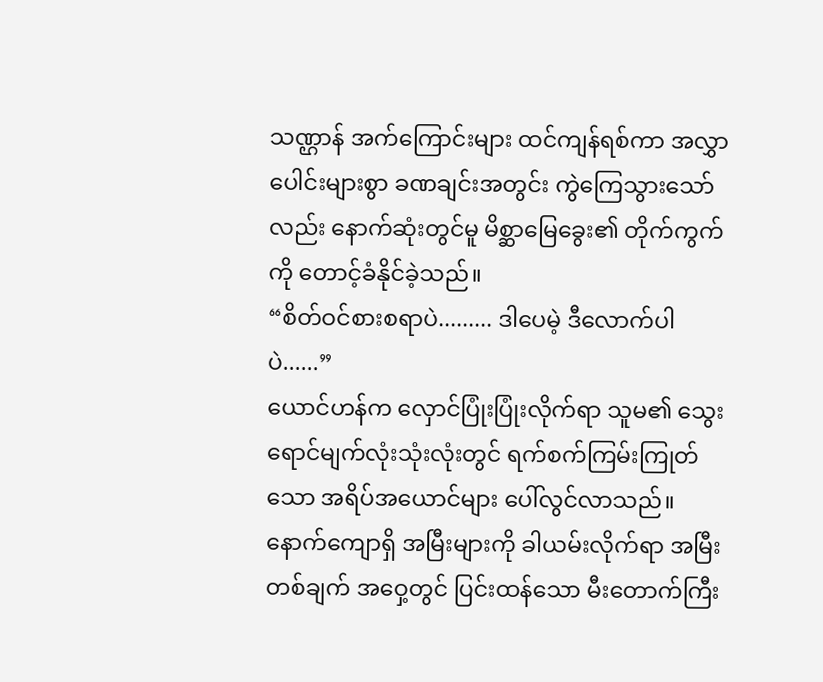သဏ္ဌာန် အက်ကြောင်းများ ထင်ကျန်ရစ်ကာ အလွှာပေါင်းများစွာ ခဏချင်းအတွင်း ကွဲကြေသွားသော်လည်း နောက်ဆုံးတွင်မူ မိစ္ဆာမြေခွေး၏ တိုက်ကွက်ကို တောင့်ခံနိုင်ခဲ့သည်။
“စိတ်ဝင်စားစရာပဲ......... ဒါပေမဲ့ ဒီလောက်ပါပဲ......”
ယောင်ဟန်က လှောင်ပြုံးပြုံးလိုက်ရာ သူမ၏ သွေးရောင်မျက်လုံးသုံးလုံးတွင် ရက်စက်ကြမ်းကြုတ်သော အရိပ်အယောင်များ ပေါ်လွင်လာသည်။
နောက်ကျောရှိ အမြီးများကို ခါယမ်းလိုက်ရာ အမြီးတစ်ချက် အဝှေ့တွင် ပြင်းထန်သော မီးတောက်ကြီး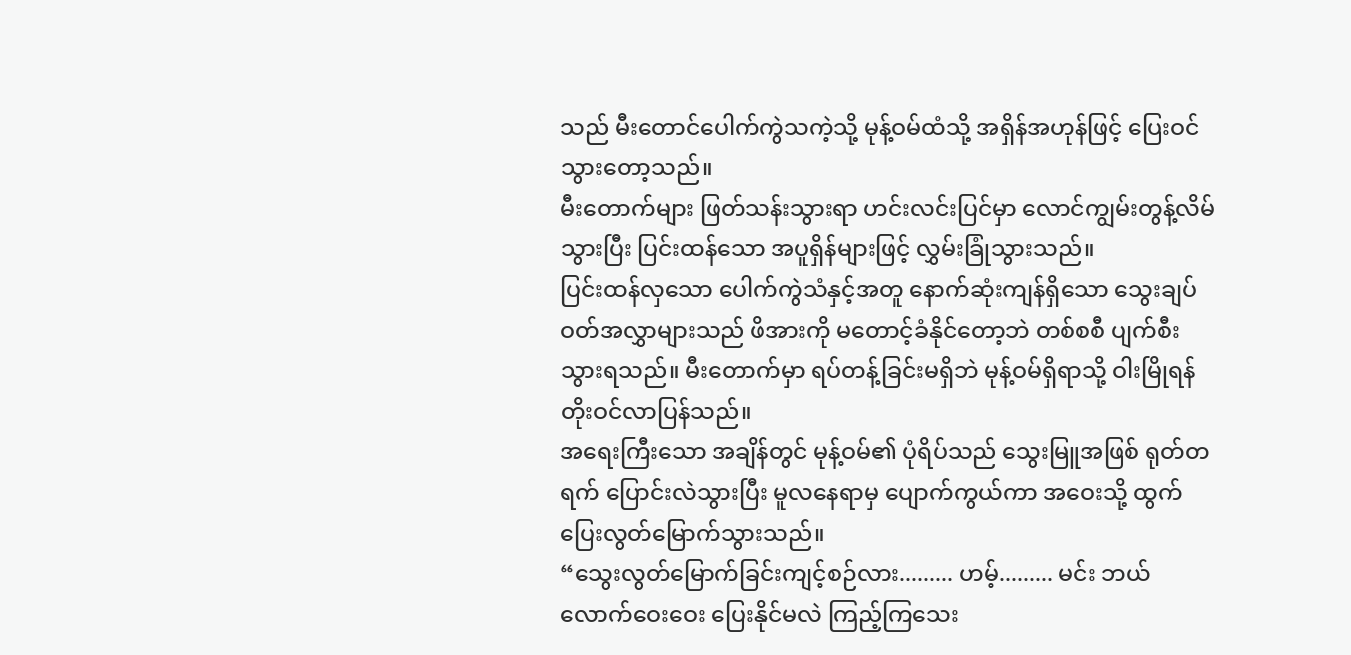သည် မီးတောင်ပေါက်ကွဲသကဲ့သို့ မုန့်ဝမ်ထံသို့ အရှိန်အဟုန်ဖြင့် ပြေးဝင်သွားတော့သည်။
မီးတောက်များ ဖြတ်သန်းသွားရာ ဟင်းလင်းပြင်မှာ လောင်ကျွမ်းတွန့်လိမ်သွားပြီး ပြင်းထန်သော အပူရှိန်များဖြင့် လွှမ်းခြုံသွားသည်။
ပြင်းထန်လှသော ပေါက်ကွဲသံနှင့်အတူ နောက်ဆုံးကျန်ရှိသော သွေးချပ်ဝတ်အလွှာများသည် ဖိအားကို မတောင့်ခံနိုင်တော့ဘဲ တစ်စစီ ပျက်စီးသွားရသည်။ မီးတောက်မှာ ရပ်တန့်ခြင်းမရှိဘဲ မုန့်ဝမ်ရှိရာသို့ ဝါးမြိုရန် တိုးဝင်လာပြန်သည်။
အရေးကြီးသော အချိန်တွင် မုန့်ဝမ်၏ ပုံရိပ်သည် သွေးမြူအဖြစ် ရုတ်တရက် ပြောင်းလဲသွားပြီး မူလနေရာမှ ပျောက်ကွယ်ကာ အဝေးသို့ ထွက်ပြေးလွတ်မြောက်သွားသည်။
“သွေးလွတ်မြောက်ခြင်းကျင့်စဉ်လား......... ဟမ့်......... မင်း ဘယ်လောက်ဝေးဝေး ပြေးနိုင်မလဲ ကြည့်ကြသေး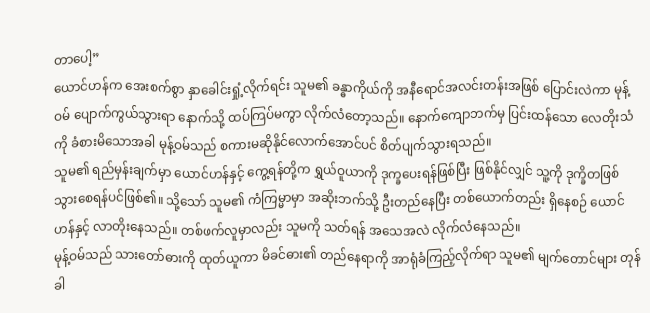တာပေါ့”
ယောင်ဟန်က အေးစက်စွာ နှာခေါင်းရှုံ့လိုက်ရင်း သူမ၏ ခန္ဓာကိုယ်ကို အနီရောင်အလင်းတန်းအဖြစ် ပြောင်းလဲကာ မုန့်ဝမ် ပျောက်ကွယ်သွားရာ နောက်သို့ ထပ်ကြပ်မကွာ လိုက်လံတော့သည်။ နောက်ကျောဘက်မှ ပြင်းထန်သော လေတိုးသံကို ခံစားမိသောအခါ မုန့်ဝမ်သည် စကားမဆိုနိုင်လောက်အောင်ပင် စိတ်ပျက်သွားရသည်။
သူမ၏ ရည်မှန်းချက်မှာ ယောင်ဟန်နှင့် ကွေ့ရန်တို့က ရွှယ်ဝူယာကို ဒုက္ခပေးရန်ဖြစ်ပြီး ဖြစ်နိုင်လျှင် သူ့ကို ဒုက္ခိတဖြစ်သွားစေရန်ပင်ဖြစ်၏။ သို့သော် သူမ၏ ကံကြမ္မာမှာ အဆိုးဘက်သို့ ဦးတည်နေပြီး တစ်ယောက်တည်း ရှိနေစဉ် ယောင်ဟန်နှင့် လာတိုးနေသည်။ တစ်ဖက်လူမှာလည်း သူမကို သတ်ရန် အသေအလဲ လိုက်လံနေသည်။
မုန့်ဝမ်သည် သားတော်ဓားကို ထုတ်ယူကာ မိခင်ဓား၏ တည်နေရာကို အာရုံခံကြည့်လိုက်ရာ သူမ၏ မျက်တောင်များ တုန်ခါ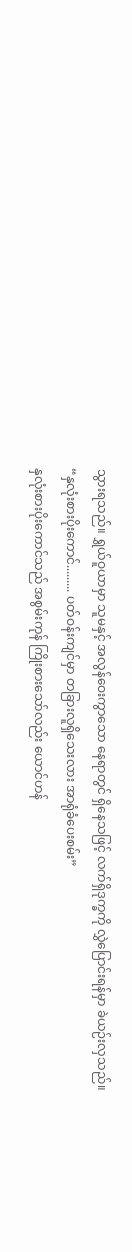သွားရသည်။ ရွှယ်ဝူယာမှာ သူမနှင့် အလွန်ဝေးကွာသော နေရာတွင် ရှိနေသဖြင့် လက်ရှိဒုက္ခကို လွှဲပြောင်းရန်မှာ ခဲယဉ်းလှသည်။
“နှလုံးစားပိုးကောင်......... ပတ်ဝန်းကျင်မှာ တခြားလူရှိသေးလား အာရုံခံပေးစမ်း”
နှလုံးစားပိုးကောင်သည် အစွမ်းကုန် ကြိုးစားသော်လည်း ယောင်ဟန်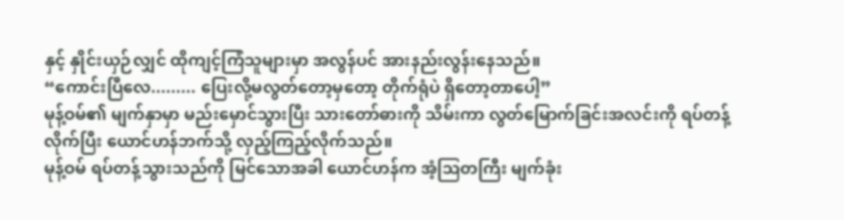နှင့် နှိုင်းယှဉ်လျှင် ထိုကျင့်ကြံသူများမှာ အလွန်ပင် အားနည်းလွန်းနေသည်။
“ကောင်းပြီလေ......... ပြေးလို့မလွတ်တော့မှတော့ တိုက်ရုံပဲ ရှိတော့တာပေါ့”
မုန့်ဝမ်၏ မျက်နှာမှာ မည်းမှောင်သွားပြီး သားတော်ဓားကို သိမ်းကာ လွတ်မြောက်ခြင်းအလင်းကို ရပ်တန့်လိုက်ပြီး ယောင်ဟန်ဘက်သို့ လှည့်ကြည့်လိုက်သည်။
မုန့်ဝမ် ရပ်တန့်သွားသည်ကို မြင်သောအခါ ယောင်ဟန်က အံ့ဩတကြီး မျက်ခုံး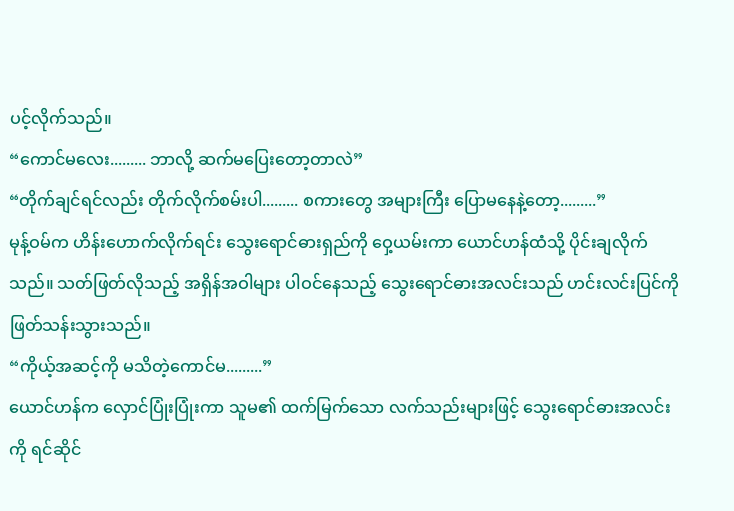ပင့်လိုက်သည်။
“ကောင်မလေး......... ဘာလို့ ဆက်မပြေးတော့တာလဲ”
“တိုက်ချင်ရင်လည်း တိုက်လိုက်စမ်းပါ......... စကားတွေ အများကြီး ပြောမနေနဲ့တော့.........”
မုန့်ဝမ်က ဟိန်းဟောက်လိုက်ရင်း သွေးရောင်ဓားရှည်ကို ဝှေ့ယမ်းကာ ယောင်ဟန်ထံသို့ ပိုင်းချလိုက်သည်။ သတ်ဖြတ်လိုသည့် အရှိန်အဝါများ ပါဝင်နေသည့် သွေးရောင်ဓားအလင်းသည် ဟင်းလင်းပြင်ကို ဖြတ်သန်းသွားသည်။
“ကိုယ့်အဆင့်ကို မသိတဲ့ကောင်မ.........”
ယောင်ဟန်က လှောင်ပြုံးပြုံးကာ သူမ၏ ထက်မြက်သော လက်သည်းများဖြင့် သွေးရောင်ဓားအလင်းကို ရင်ဆိုင်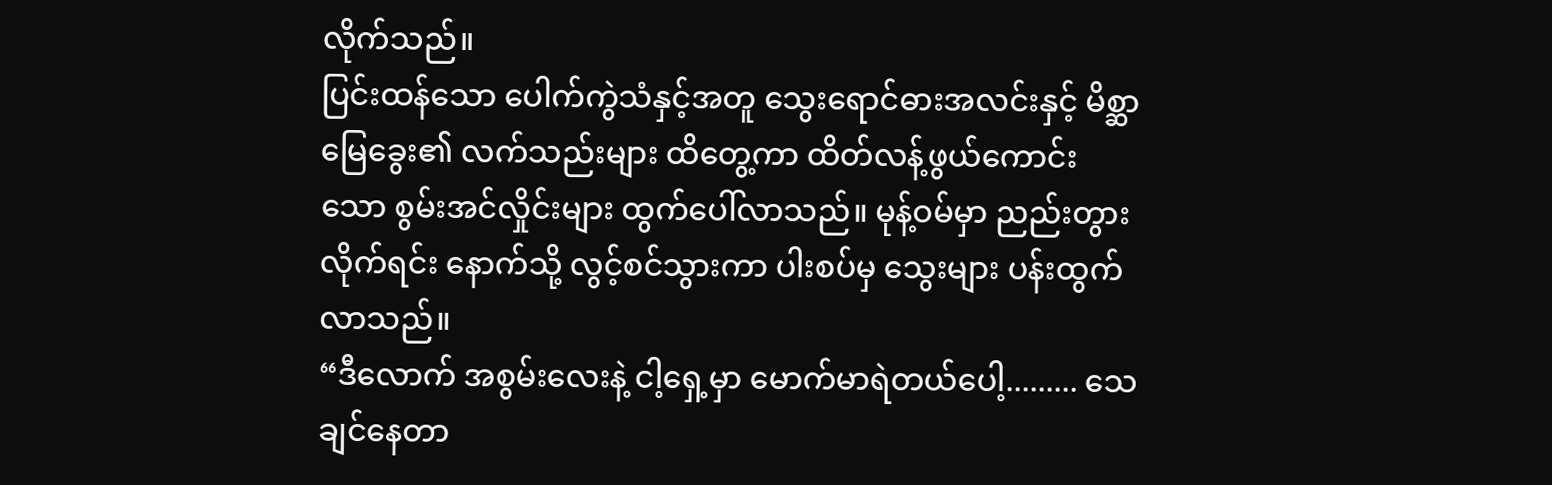လိုက်သည်။
ပြင်းထန်သော ပေါက်ကွဲသံနှင့်အတူ သွေးရောင်ဓားအလင်းနှင့် မိစ္ဆာမြေခွေး၏ လက်သည်းများ ထိတွေ့ကာ ထိတ်လန့်ဖွယ်ကောင်းသော စွမ်းအင်လှိုင်းများ ထွက်ပေါ်လာသည်။ မုန့်ဝမ်မှာ ညည်းတွားလိုက်ရင်း နောက်သို့ လွင့်စင်သွားကာ ပါးစပ်မှ သွေးများ ပန်းထွက်လာသည်။
“ဒီလောက် အစွမ်းလေးနဲ့ ငါ့ရှေ့မှာ မောက်မာရဲတယ်ပေါ့......... သေချင်နေတာ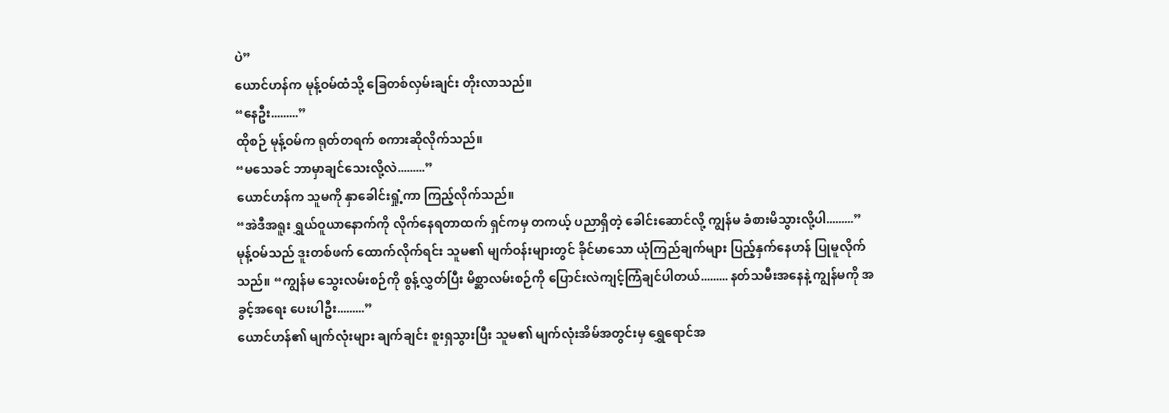ပဲ”
ယောင်ဟန်က မုန့်ဝမ်ထံသို့ ခြေတစ်လှမ်းချင်း တိုးလာသည်။
“နေဦး.........”
ထိုစဉ် မုန့်ဝမ်က ရုတ်တရက် စကားဆိုလိုက်သည်။
“မသေခင် ဘာမှာချင်သေးလို့လဲ.........”
ယောင်ဟန်က သူမကို နှာခေါင်းရှုံ့ကာ ကြည့်လိုက်သည်။
“အဲဒီအရူး ရွှယ်ဝူယာနောက်ကို လိုက်နေရတာထက် ရှင်ကမှ တကယ့် ပညာရှိတဲ့ ခေါင်းဆောင်လို့ ကျွန်မ ခံစားမိသွားလို့ပါ.........”
မုန့်ဝမ်သည် ဒူးတစ်ဖက် ထောက်လိုက်ရင်း သူမ၏ မျက်ဝန်းများတွင် ခိုင်မာသော ယုံကြည်ချက်များ ပြည့်နှက်နေဟန် ပြုမူလိုက်သည်။ “ကျွန်မ သွေးလမ်းစဉ်ကို စွန့်လွှတ်ပြီး မိစ္ဆာလမ်းစဉ်ကို ပြောင်းလဲကျင့်ကြံချင်ပါတယ်......... နတ်သမီးအနေနဲ့ ကျွန်မကို အခွင့်အရေး ပေးပါဦး.........”
ယောင်ဟန်၏ မျက်လုံးများ ချက်ချင်း စူးရှသွားပြီး သူမ၏ မျက်လုံးအိမ်အတွင်းမှ ရွှေရောင်အ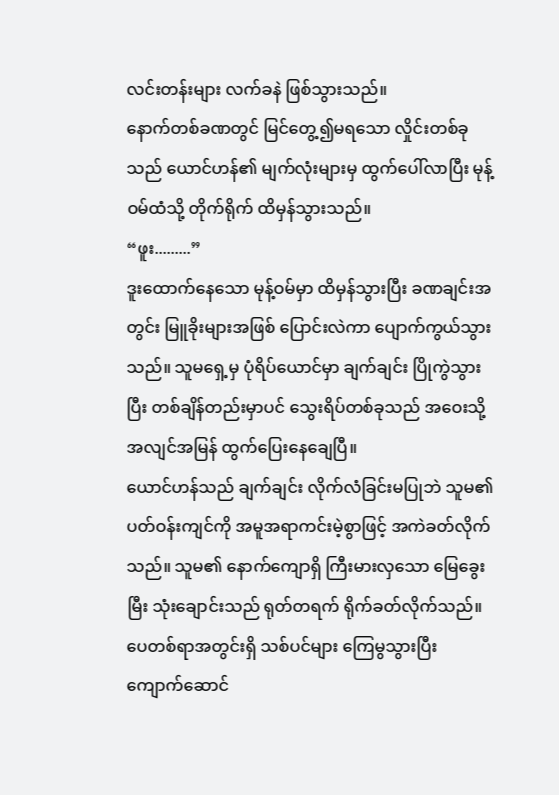လင်းတန်းများ လက်ခနဲ ဖြစ်သွားသည်။
နောက်တစ်ခဏတွင် မြင်တွေ့၍မရသော လှိုင်းတစ်ခုသည် ယောင်ဟန်၏ မျက်လုံးများမှ ထွက်ပေါ်လာပြီး မုန့်ဝမ်ထံသို့ တိုက်ရိုက် ထိမှန်သွားသည်။
“ဖူး.........”
ဒူးထောက်နေသော မုန့်ဝမ်မှာ ထိမှန်သွားပြီး ခဏချင်းအတွင်း မြူခိုးများအဖြစ် ပြောင်းလဲကာ ပျောက်ကွယ်သွားသည်။ သူမရှေ့မှ ပုံရိပ်ယောင်မှာ ချက်ချင်း ပြိုကွဲသွားပြီး တစ်ချိန်တည်းမှာပင် သွေးရိပ်တစ်ခုသည် အဝေးသို့ အလျင်အမြန် ထွက်ပြေးနေချေပြီ။
ယောင်ဟန်သည် ချက်ချင်း လိုက်လံခြင်းမပြုဘဲ သူမ၏ ပတ်ဝန်းကျင်ကို အမူအရာကင်းမဲ့စွာဖြင့် အကဲခတ်လိုက်သည်။ သူမ၏ နောက်ကျောရှိ ကြီးမားလှသော မြေခွေးမြီး သုံးချောင်းသည် ရုတ်တရက် ရိုက်ခတ်လိုက်သည်။
ပေတစ်ရာအတွင်းရှိ သစ်ပင်များ ကြေမွသွားပြီး ကျောက်ဆောင်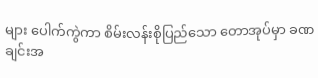များ ပေါက်ကွဲကာ စိမ်းလန်းစိုပြည်သော တောအုပ်မှာ ခဏချင်းအ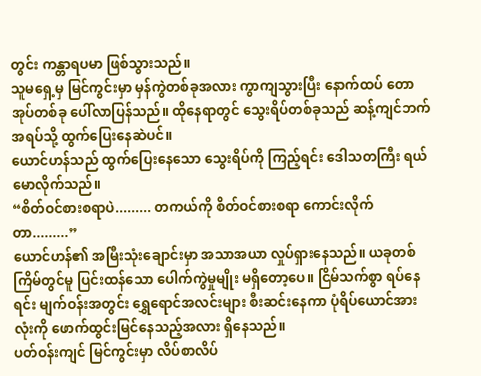တွင်း ကန္တာရပမာ ဖြစ်သွားသည်။
သူမရှေ့မှ မြင်ကွင်းမှာ မှန်ကွဲတစ်ခုအလား ကွာကျသွားပြီး နောက်ထပ် တောအုပ်တစ်ခု ပေါ်လာပြန်သည်။ ထိုနေရာတွင် သွေးရိပ်တစ်ခုသည် ဆန့်ကျင်ဘက်အရပ်သို့ ထွက်ပြေးနေဆဲပင်။
ယောင်ဟန်သည် ထွက်ပြေးနေသော သွေးရိပ်ကို ကြည့်ရင်း ဒေါသတကြီး ရယ်မောလိုက်သည်။
“စိတ်ဝင်စားစရာပဲ......... တကယ်ကို စိတ်ဝင်စားစရာ ကောင်းလိုက်တာ.........”
ယောင်ဟန်၏ အမြီးသုံးချောင်းမှာ အသာအယာ လှုပ်ရှားနေသည်။ ယခုတစ်ကြိမ်တွင်မူ ပြင်းထန်သော ပေါက်ကွဲမှုမျိုး မရှိတော့ပေ။ ငြိမ်သက်စွာ ရပ်နေရင်း မျက်ဝန်းအတွင်း ရွှေရောင်အလင်းများ စီးဆင်းနေကာ ပုံရိပ်ယောင်အားလုံးကို ဖောက်ထွင်းမြင်နေသည့်အလား ရှိနေသည်။
ပတ်ဝန်းကျင် မြင်ကွင်းမှာ လိပ်စာလိပ်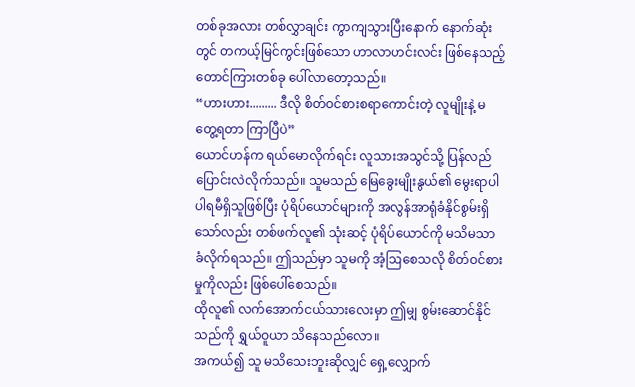တစ်ခုအလား တစ်လွှာချင်း ကွာကျသွားပြီးနောက် နောက်ဆုံးတွင် တကယ့်မြင်ကွင်းဖြစ်သော ဟာလာဟင်းလင်း ဖြစ်နေသည့် တောင်ကြားတစ်ခု ပေါ်လာတော့သည်။
“ဟားဟား......... ဒီလို စိတ်ဝင်စားစရာကောင်းတဲ့ လူမျိုးနဲ့ မတွေ့ရတာ ကြာပြီပဲ”
ယောင်ဟန်က ရယ်မောလိုက်ရင်း လူသားအသွင်သို့ ပြန်လည်ပြောင်းလဲလိုက်သည်။ သူမသည် မြေခွေးမျိုးနွယ်၏ မွေးရာပါ ပါရမီရှိသူဖြစ်ပြီး ပုံရိပ်ယောင်များကို အလွန်အာရုံခံနိုင်စွမ်းရှိသော်လည်း တစ်ဖက်လူ၏ သုံးဆင့် ပုံရိပ်ယောင်ကို မသိမသာ ခံလိုက်ရသည်။ ဤသည်မှာ သူမကို အံ့ဩစေသလို စိတ်ဝင်စားမှုကိုလည်း ဖြစ်ပေါ်စေသည်။
ထိုလူ၏ လက်အောက်ငယ်သားလေးမှာ ဤမျှ စွမ်းဆောင်နိုင်သည်ကို ရွှယ်ဝူယာ သိနေသည်လော။
အကယ်၍ သူ မသိသေးဘူးဆိုလျှင် ရှေ့လျှောက်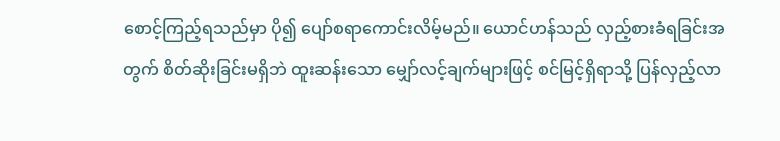စောင့်ကြည့်ရသည်မှာ ပို၍ ပျော်စရာကောင်းလိမ့်မည်။ ယောင်ဟန်သည် လှည့်စားခံရခြင်းအတွက် စိတ်ဆိုးခြင်းမရှိဘဲ ထူးဆန်းသော မျှော်လင့်ချက်များဖြင့် စင်မြင့်ရှိရာသို့ ပြန်လှည့်လာ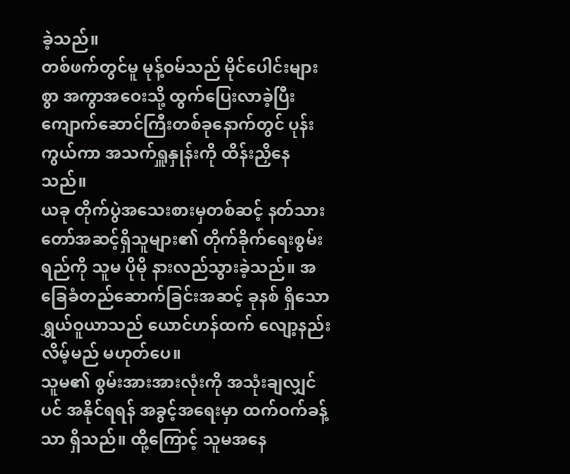ခဲ့သည်။
တစ်ဖက်တွင်မူ မုန့်ဝမ်သည် မိုင်ပေါင်းများစွာ အကွာအဝေးသို့ ထွက်ပြေးလာခဲ့ပြီး ကျောက်ဆောင်ကြီးတစ်ခုနောက်တွင် ပုန်းကွယ်ကာ အသက်ရှူနှုန်းကို ထိန်းညှိနေသည်။
ယခု တိုက်ပွဲအသေးစားမှတစ်ဆင့် နတ်သားတော်အဆင့်ရှိသူများ၏ တိုက်ခိုက်ရေးစွမ်းရည်ကို သူမ ပိုမို နားလည်သွားခဲ့သည်။ အခြေခံတည်ဆောက်ခြင်းအဆင့် ခုနစ် ရှိသော ရွှယ်ဝူယာသည် ယောင်ဟန်ထက် လျော့နည်းလိမ့်မည် မဟုတ်ပေ။
သူမ၏ စွမ်းအားအားလုံးကို အသုံးချလျှင်ပင် အနိုင်ရရန် အခွင့်အရေးမှာ ထက်ဝက်ခန့်သာ ရှိသည်။ ထို့ကြောင့် သူမအနေ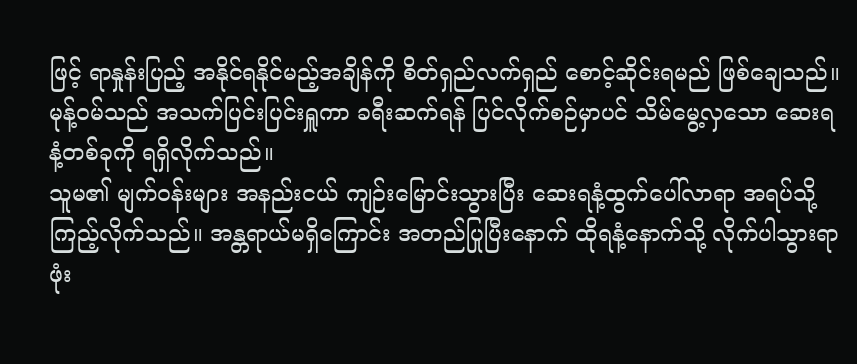ဖြင့် ရာနှုန်းပြည့် အနိုင်ရနိုင်မည့်အချိန်ကို စိတ်ရှည်လက်ရှည် စောင့်ဆိုင်းရမည် ဖြစ်ချေသည်။ မုန့်ဝမ်သည် အသက်ပြင်းပြင်းရှူကာ ခရီးဆက်ရန် ပြင်လိုက်စဉ်မှာပင် သိမ်မွေ့လှသော ဆေးရနံ့တစ်ခုကို ရရှိလိုက်သည်။
သူမ၏ မျက်ဝန်းများ အနည်းငယ် ကျဉ်းမြောင်းသွားပြီး ဆေးရနံ့ထွက်ပေါ်လာရာ အရပ်သို့ ကြည့်လိုက်သည်။ အန္တရာယ်မရှိကြောင်း အတည်ပြုပြီးနောက် ထိုရနံ့နောက်သို့ လိုက်ပါသွားရာ ဖုံး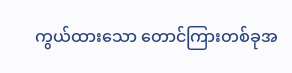ကွယ်ထားသော တောင်ကြားတစ်ခုအ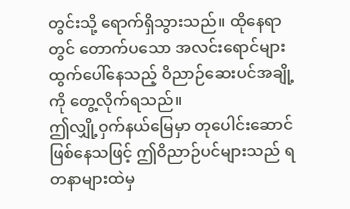တွင်းသို့ ရောက်ရှိသွားသည်။ ထိုနေရာတွင် တောက်ပသော အလင်းရောင်များ ထွက်ပေါ်နေသည့် ဝိညာဉ်ဆေးပင်အချို့ကို တွေ့လိုက်ရသည်။
ဤလျှို့ဝှက်နယ်မြေမှာ တုပေါင်းဆောင် ဖြစ်နေသဖြင့် ဤဝိညာဉ်ပင်များသည် ရတနာများထဲမှ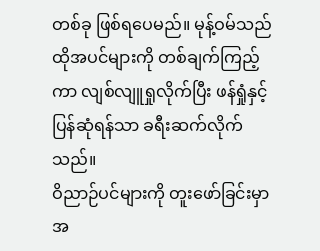တစ်ခု ဖြစ်ရပေမည်။ မုန့်ဝမ်သည် ထိုအပင်များကို တစ်ချက်ကြည့်ကာ လျစ်လျူရှုလိုက်ပြီး ဖန်ရှုံနှင့် ပြန်ဆုံရန်သာ ခရီးဆက်လိုက်သည်။
ဝိညာဉ်ပင်များကို တူးဖော်ခြင်းမှာ အ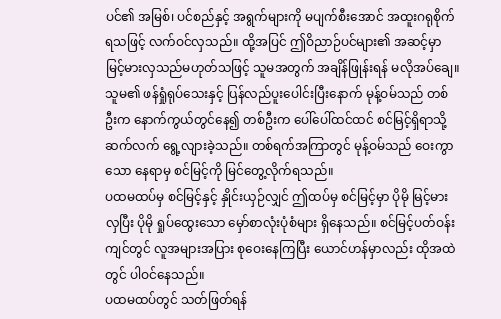ပင်၏ အမြစ်၊ ပင်စည်နှင့် အရွက်များကို မပျက်စီးအောင် အထူးဂရုစိုက်ရသဖြင့် လက်ဝင်လှသည်။ ထို့အပြင် ဤဝိညာဉ်ပင်များ၏ အဆင့်မှာ မြင့်မားလှသည်မဟုတ်သဖြင့် သူမအတွက် အချိန်ဖြုန်းရန် မလိုအပ်ချေ။
သူမ၏ ဖန်ရှုံရုပ်သေးနှင့် ပြန်လည်ပူးပေါင်းပြီးနောက် မုန့်ဝမ်သည် တစ်ဦးက နောက်ကွယ်တွင်နေ၍ တစ်ဦးက ပေါ်ပေါ်ထင်ထင် စင်မြင့်ရှိရာသို့ ဆက်လက် ရွေ့လျားခဲ့သည်။ တစ်ရက်အကြာတွင် မုန့်ဝမ်သည် ဝေးကွာသော နေရာမှ စင်မြင့်ကို မြင်တွေ့လိုက်ရသည်။
ပထမထပ်မှ စင်မြင့်နှင့် နှိုင်းယှဉ်လျှင် ဤထပ်မှ စင်မြင့်မှာ ပိုမို မြင့်မားလှပြီး ပိုမို ရှုပ်ထွေးသော မှော်စာလုံးပုံစံများ ရှိနေသည်။ စင်မြင့်ပတ်ဝန်းကျင်တွင် လူအများအပြား စုဝေးနေကြပြီး ယောင်ဟန်မှာလည်း ထိုအထဲတွင် ပါဝင်နေသည်။
ပထမထပ်တွင် သတ်ဖြတ်ရန်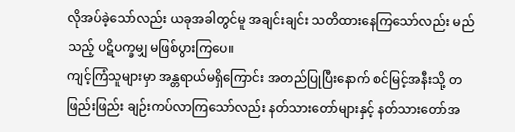လိုအပ်ခဲ့သော်လည်း ယခုအခါတွင်မူ အချင်းချင်း သတိထားနေကြသော်လည်း မည်သည့် ပဋိပက္ခမျှ မဖြစ်ပွားကြပေ။
ကျင့်ကြံသူများမှာ အန္တရာယ်မရှိကြောင်း အတည်ပြုပြီးနောက် စင်မြင့်အနီးသို့ တဖြည်းဖြည်း ချဉ်းကပ်လာကြသော်လည်း နတ်သားတော်များနှင့် နတ်သားတော်အ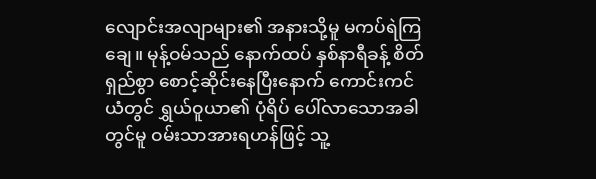လျောင်းအလျာများ၏ အနားသို့မူ မကပ်ရဲကြချေ။ မုန့်ဝမ်သည် နောက်ထပ် နှစ်နာရီခန့် စိတ်ရှည်စွာ စောင့်ဆိုင်းနေပြီးနောက် ကောင်းကင်ယံတွင် ရွှယ်ဝူယာ၏ ပုံရိပ် ပေါ်လာသောအခါတွင်မူ ဝမ်းသာအားရဟန်ဖြင့် သူ့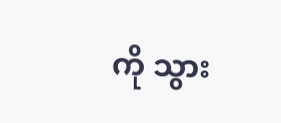ကို သွား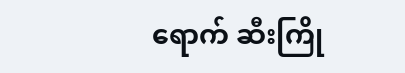ရောက် ဆီးကြို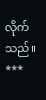လိုက်သည်။
***